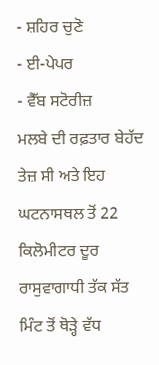- ਸ਼ਹਿਰ ਚੁਣੋ
- ਈ-ਪੇਪਰ
- ਵੈੱਬ ਸਟੋਰੀਜ਼
ਮਲਬੇ ਦੀ ਰਫ਼ਤਾਰ ਬੇਹੱਦ ਤੇਜ਼ ਸੀ ਅਤੇ ਇਹ ਘਟਨਾਸਥਲ ਤੋਂ 22 ਕਿਲੋਮੀਟਰ ਦੂਰ ਰਾਸੁਵਾਗਾਧੀ ਤੱਕ ਸੱਤ ਮਿੰਟ ਤੋਂ ਥੋੜ੍ਹੇ ਵੱਧ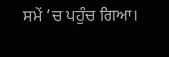ਸਮੇਂ ’ਚ ਪਹੁੰਚ ਗਿਆ।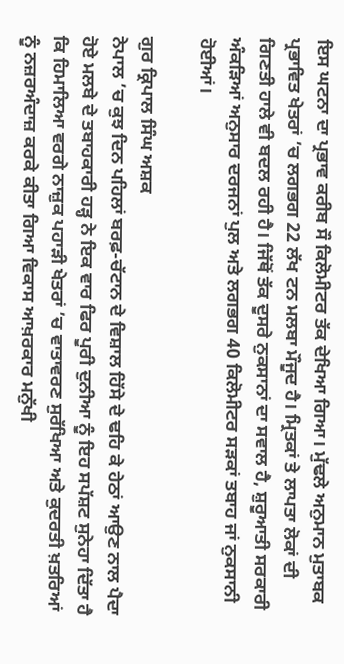ਇਸ ਘਟਨਾ ਦਾ ਪ੍ਰਭਾਵ ਕਰੀਬ ਸੌ ਕਿਲੋਮੀਟਰ ਤੱਕ ਦੇਖਿਆ ਗਿਆ। ਮੁੱਢਲੇ ਅਨੁਮਾਨ ਮੁਤਾਬਕ ਪ੍ਰਭਾਵਿਤ ਖੇਤਰਾਂ ’ਚ ਲਗਭਗ 22 ਲੱਖ ਟਨ ਮਲਬਾ ਮੌਜੂਦ ਹੈ। ਮ੍ਰਿਤਕਾਂ ਤੇ ਲਾਪਤਾ ਲੋਕਾਂ ਦੀ ਗਿਣਤੀ ਹਾਲੇ ਵੀ ਬਦਲ ਰਹੀ ਹੈ। ਜਿੱਥੋਂ ਤੱਕ ਦੂਸਰੇ ਨੁਕਸਾਨਾਂ ਦਾ ਸਵਾਲ ਹੈ, ਸ਼ੁਰੂਆਤੀ ਸਰਕਾਰੀ ਅੰਕੜਿਆਂ ਅਨੁਸਾਰ ਦਰਜਨਾਂ ਪੁਲ ਅਤੇ ਲਗਭਗ 40 ਕਿਲੋਮੀਟਰ ਸੜਕਾਂ ਤਬਾਹ ਜਾਂ ਨੁਕਸਾਨੀ ਹੋਈਆਂ।

ਗੁਰ ਕ੍ਰਿਪਾਲ ਸਿੰਘ ਅਸ਼ਕ
ਨੇਪਾਲ ’ਚ ਕੁਝ ਦਿਨ ਪਹਿਲਾਂ ਬਰਫ਼-ਚੱਟਾਨ ਦੇ ਵਿਸ਼ਾਲ ਹਿੱਸੇ ਦੇ ਢਹਿ ਕੇ ਹੇਠਾਂ ਆਉਣ ਨਾਲ ਪੈਦਾ ਹੋਏ ਮਲਬੇ ਦੇ ਤਬਾਹਕਾਰੀ ਹੜ੍ਹ ਨੇ ਇਕ ਵਾਰ ਫਿਰ ਪੂਰੀ ਦੁਨੀਆ ਨੂੰ ਇਹ ਸਪੱਸ਼ਟ ਸੁਨੇਹਾ ਦਿੱਤਾ ਹੈ ਕਿ ਹਿਮਾਲਿਆ ਵਰਗੇ ਨਾਜ਼ੁਕ ਪਹਾੜੀ ਖੇਤਰਾਂ ’ਚ ਵਾਤਾਵਰਣ ਸੁਰੱਖਿਆ ਅਤੇ ਕੁਦਰਤੀ ਖ਼ਤਰਿਆਂ ਨੂੰ ਨਜ਼ਰਅੰਦਾਜ਼ ਕਰਕੇ ਕੀਤਾ ਗਿਆ ਵਿਕਾਸ ਆਖ਼ਰਕਾਰ ਮਨੁੱਖੀ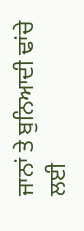ਜਾਨਾਂ ਤੇ ਬੁਨਿਆਦੀ ਢਾਂਚੇ ਲਈ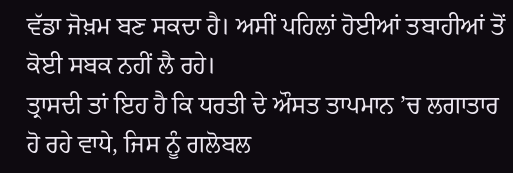ਵੱਡਾ ਜੋਖ਼ਮ ਬਣ ਸਕਦਾ ਹੈ। ਅਸੀਂ ਪਹਿਲਾਂ ਹੋਈਆਂ ਤਬਾਹੀਆਂ ਤੋਂ ਕੋਈ ਸਬਕ ਨਹੀਂ ਲੈ ਰਹੇ।
ਤ੍ਰਾਸਦੀ ਤਾਂ ਇਹ ਹੈ ਕਿ ਧਰਤੀ ਦੇ ਔਸਤ ਤਾਪਮਾਨ ’ਚ ਲਗਾਤਾਰ ਹੋ ਰਹੇ ਵਾਧੇ, ਜਿਸ ਨੂੰ ਗਲੋਬਲ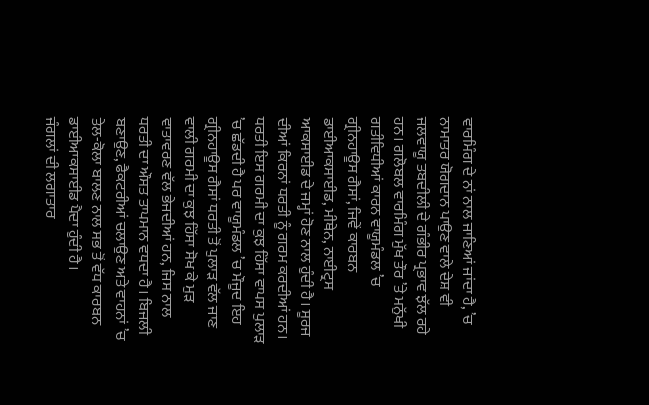ਵਾਰਮਿੰਗ ਦੇ ਨਾਂ ਨਾਲ ਜਾਣਿਆਂ ਜਾਂਦਾ ਹੈ, ’ਚ ਨਾਮਾਤਰ ਯੋਗਦਾਨ ਪਾਉਣ ਵਾਲੇ ਦੇਸ਼ ਵੀ ਜਲਵਾਯੂ ਤਬਦੀਲੀ ਦੇ ਗੰਭੀਰ ਪ੍ਰਭਾਵ ਝੱਲ ਰਹੇ ਹਨ। ਗਲੋਬਲ ਵਾਰਮਿੰਗ ਮੁੱਖ ਤੌਰ ’ਤੇ ਮਨੁੱਖੀ ਗਤੀਵਿਧੀਆਂ ਕਾਰਨ ਵਾਯੂਮੰਡਲ ’ਚ ਗ੍ਰੀਨਹਾਊਸ ਗੈਸਾਂ, ਜਿਵੇਂ ਕਾਰਬਨ ਡਾਈਆਕਸਾਈਡ, ਮੀਥੇਨ, ਨਾਈਟ੍ਰਸ ਆਕਸਾਈਡ ਦੇ ਜਮ੍ਹਾਂ ਹੋਣ ਨਾਲ ਹੁੰਦੀ ਹੈ। ਸੂਰਜ ਦੀਆਂ ਕਿਰਨਾਂ ਧਰਤੀ ਨੂੰ ਗਰਮ ਕਰਦੀਆਂ ਹਨ। ਧਰਤੀ ਇਸ ਗਰਮੀ ਦਾ ਕੁਝ ਹਿੱਸਾ ਵਾਪਸ ਪੁਲਾੜ ’ਚ ਛੱਡਦੀ ਹੈ ਪਰ ਵਾਯੂਮੰਡਲ ’ਚ ਮੌਜੂਦ ਇਹ ਗ੍ਰੀਨਹਾਊਸ ਗੈਸਾਂ ਧਰਤੀ ਤੋਂ ਪੁਲਾੜ ਵੱਲ ਜਾਣ ਵਾਲੀ ਗਰਮੀ ਦਾ ਕੁਝ ਹਿੱਸਾ ਸੋਖ ਕੇ ਮੁੜ ਵਾਤਾਵਰਣ ਵੱਲ ਭੇਜਦੀਆਂ ਹਨ, ਜਿਸ ਨਾਲ ਧਰਤੀ ਦਾ ਔਸਤ ਤਾਪਮਾਨ ਵਧਦਾ ਹੈ। ਬਿਜਲੀ ਬਣਾਉਣ, ਫੈਕਟਰੀਆਂ ਚਲਾਉਣ ਅਤੇ ਵਾਹਨਾਂ ’ਚ ਤੇਲ-ਕੋਲਾ ਬਾਲਣ ਨਾਲ ਸਭ ਤੋਂ ਵੱਧ ਕਾਰਬਨ ਡਾਈਆਕਸਾਈਡ ਪੈਦਾ ਹੁੰਦੀ ਹੈ।
ਜੰਗਲਾਂ ਦੀ ਲਗਾਤਾਰ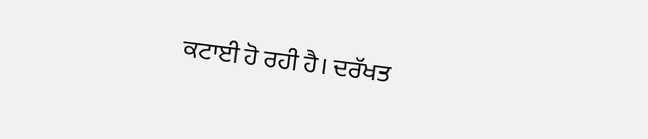ਕਟਾਈ ਹੋ ਰਹੀ ਹੈ। ਦਰੱਖਤ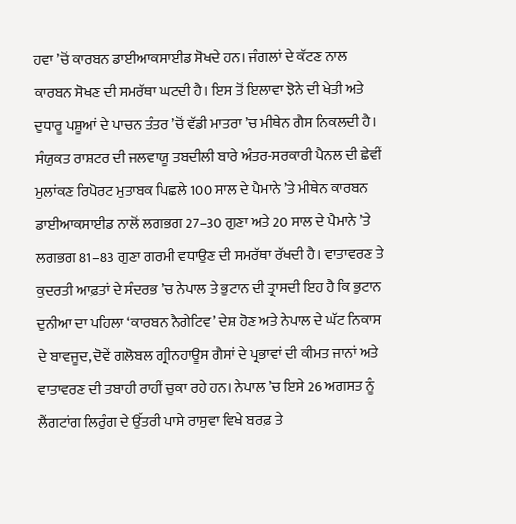ਹਵਾ ’ਚੋਂ ਕਾਰਬਨ ਡਾਈਆਕਸਾਈਡ ਸੋਖਦੇ ਹਨ। ਜੰਗਲਾਂ ਦੇ ਕੱਟਣ ਨਾਲ ਕਾਰਬਨ ਸੋਖਣ ਦੀ ਸਮਰੱਥਾ ਘਟਦੀ ਹੈ। ਇਸ ਤੋਂ ਇਲਾਵਾ ਝੋਨੇ ਦੀ ਖੇਤੀ ਅਤੇ ਦੁਧਾਰੂ ਪਸ਼ੂਆਂ ਦੇ ਪਾਚਨ ਤੰਤਰ ’ਚੋਂ ਵੱਡੀ ਮਾਤਰਾ ’ਚ ਮੀਥੇਨ ਗੈਸ ਨਿਕਲਦੀ ਹੈ। ਸੰਯੁਕਤ ਰਾਸ਼ਟਰ ਦੀ ਜਲਵਾਯੂ ਤਬਦੀਲੀ ਬਾਰੇ ਅੰਤਰ-ਸਰਕਾਰੀ ਪੈਨਲ ਦੀ ਛੇਵੀਂ ਮੁਲਾਂਕਣ ਰਿਪੋਰਟ ਮੁਤਾਬਕ ਪਿਛਲੇ 100 ਸਾਲ ਦੇ ਪੈਮਾਨੇ ’ਤੇ ਮੀਥੇਨ ਕਾਰਬਨ ਡਾਈਆਕਸਾਈਡ ਨਾਲੋਂ ਲਗਭਗ 27–30 ਗੁਣਾ ਅਤੇ 20 ਸਾਲ ਦੇ ਪੈਮਾਨੇ ’ਤੇ ਲਗਭਗ 81–83 ਗੁਣਾ ਗਰਮੀ ਵਧਾਉਣ ਦੀ ਸਮਰੱਥਾ ਰੱਖਦੀ ਹੈ। ਵਾਤਾਵਰਣ ਤੇ ਕੁਦਰਤੀ ਆਫ਼ਤਾਂ ਦੇ ਸੰਦਰਭ ’ਚ ਨੇਪਾਲ ਤੇ ਭੁਟਾਨ ਦੀ ਤ੍ਰਾਸਦੀ ਇਹ ਹੈ ਕਿ ਭੁਟਾਨ ਦੁਨੀਆ ਦਾ ਪਹਿਲਾ ‘ਕਾਰਬਨ ਨੈਗੇਟਿਵ’ ਦੇਸ਼ ਹੋਣ ਅਤੇ ਨੇਪਾਲ ਦੇ ਘੱਟ ਨਿਕਾਸ ਦੇ ਬਾਵਜੂਦ, ਦੋਵੇਂ ਗਲੋਬਲ ਗ੍ਰੀਨਹਾਊਸ ਗੈਸਾਂ ਦੇ ਪ੍ਰਭਾਵਾਂ ਦੀ ਕੀਮਤ ਜਾਨਾਂ ਅਤੇ ਵਾਤਾਵਰਣ ਦੀ ਤਬਾਹੀ ਰਾਹੀਂ ਚੁਕਾ ਰਹੇ ਹਨ। ਨੇਪਾਲ ’ਚ ਇਸੇ 26 ਅਗਸਤ ਨੂੰ ਲੈਂਗਟਾਂਗ ਲਿਰੁੰਗ ਦੇ ਉੱਤਰੀ ਪਾਸੇ ਰਾਸੁਵਾ ਵਿਖੇ ਬਰਫ਼ ਤੇ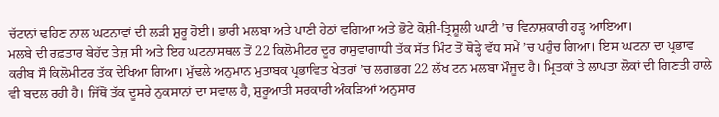ਚੱਟਾਨਾਂ ਢਹਿਣ ਨਾਲ ਘਟਨਾਵਾਂ ਦੀ ਲੜੀ ਸ਼ੁਰੂ ਹੋਈ। ਭਾਰੀ ਮਲਬਾ ਅਤੇ ਪਾਣੀ ਹੇਠਾਂ ਵਗਿਆ ਅਤੇ ਭੋਟੇ ਕੋਸ਼ੀ-ਤ੍ਰਿਸ਼ੂਲੀ ਘਾਟੀ ’ਚ ਵਿਨਾਸ਼ਕਾਰੀ ਹੜ੍ਹ ਆਇਆ।
ਮਲਬੇ ਦੀ ਰਫ਼ਤਾਰ ਬੇਹੱਦ ਤੇਜ਼ ਸੀ ਅਤੇ ਇਹ ਘਟਨਾਸਥਲ ਤੋਂ 22 ਕਿਲੋਮੀਟਰ ਦੂਰ ਰਾਸੁਵਾਗਾਧੀ ਤੱਕ ਸੱਤ ਮਿੰਟ ਤੋਂ ਥੋੜ੍ਹੇ ਵੱਧ ਸਮੇਂ ’ਚ ਪਹੁੰਚ ਗਿਆ। ਇਸ ਘਟਨਾ ਦਾ ਪ੍ਰਭਾਵ ਕਰੀਬ ਸੌ ਕਿਲੋਮੀਟਰ ਤੱਕ ਦੇਖਿਆ ਗਿਆ। ਮੁੱਢਲੇ ਅਨੁਮਾਨ ਮੁਤਾਬਕ ਪ੍ਰਭਾਵਿਤ ਖੇਤਰਾਂ ’ਚ ਲਗਭਗ 22 ਲੱਖ ਟਨ ਮਲਬਾ ਮੌਜੂਦ ਹੈ। ਮ੍ਰਿਤਕਾਂ ਤੇ ਲਾਪਤਾ ਲੋਕਾਂ ਦੀ ਗਿਣਤੀ ਹਾਲੇ ਵੀ ਬਦਲ ਰਹੀ ਹੈ। ਜਿੱਥੋਂ ਤੱਕ ਦੂਸਰੇ ਨੁਕਸਾਨਾਂ ਦਾ ਸਵਾਲ ਹੈ, ਸ਼ੁਰੂਆਤੀ ਸਰਕਾਰੀ ਅੰਕੜਿਆਂ ਅਨੁਸਾਰ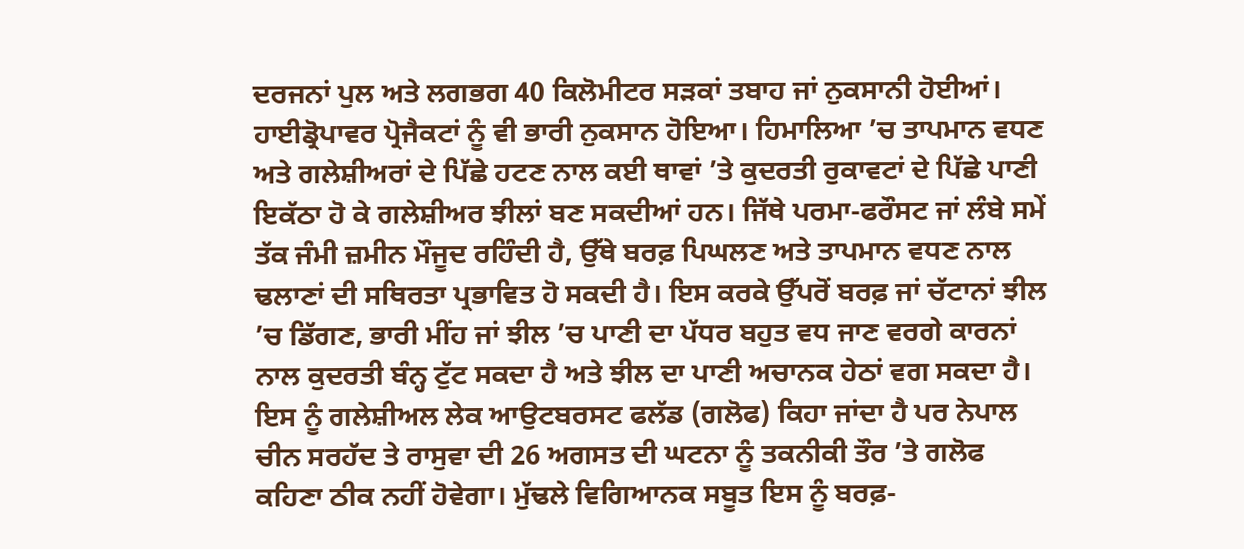ਦਰਜਨਾਂ ਪੁਲ ਅਤੇ ਲਗਭਗ 40 ਕਿਲੋਮੀਟਰ ਸੜਕਾਂ ਤਬਾਹ ਜਾਂ ਨੁਕਸਾਨੀ ਹੋਈਆਂ। ਹਾਈਡ੍ਰੋਪਾਵਰ ਪ੍ਰੋਜੈਕਟਾਂ ਨੂੰ ਵੀ ਭਾਰੀ ਨੁਕਸਾਨ ਹੋਇਆ। ਹਿਮਾਲਿਆ ’ਚ ਤਾਪਮਾਨ ਵਧਣ ਅਤੇ ਗਲੇਸ਼ੀਅਰਾਂ ਦੇ ਪਿੱਛੇ ਹਟਣ ਨਾਲ ਕਈ ਥਾਵਾਂ ’ਤੇ ਕੁਦਰਤੀ ਰੁਕਾਵਟਾਂ ਦੇ ਪਿੱਛੇ ਪਾਣੀ ਇਕੱਠਾ ਹੋ ਕੇ ਗਲੇਸ਼ੀਅਰ ਝੀਲਾਂ ਬਣ ਸਕਦੀਆਂ ਹਨ। ਜਿੱਥੇ ਪਰਮਾ-ਫਰੌਸਟ ਜਾਂ ਲੰਬੇ ਸਮੇਂ ਤੱਕ ਜੰਮੀ ਜ਼ਮੀਨ ਮੌਜੂਦ ਰਹਿੰਦੀ ਹੈ, ਉੱਥੇ ਬਰਫ਼ ਪਿਘਲਣ ਅਤੇ ਤਾਪਮਾਨ ਵਧਣ ਨਾਲ ਢਲਾਣਾਂ ਦੀ ਸਥਿਰਤਾ ਪ੍ਰਭਾਵਿਤ ਹੋ ਸਕਦੀ ਹੈ। ਇਸ ਕਰਕੇ ਉੱਪਰੋਂ ਬਰਫ਼ ਜਾਂ ਚੱਟਾਨਾਂ ਝੀਲ ’ਚ ਡਿੱਗਣ, ਭਾਰੀ ਮੀਂਹ ਜਾਂ ਝੀਲ ’ਚ ਪਾਣੀ ਦਾ ਪੱਧਰ ਬਹੁਤ ਵਧ ਜਾਣ ਵਰਗੇ ਕਾਰਨਾਂ ਨਾਲ ਕੁਦਰਤੀ ਬੰਨ੍ਹ ਟੁੱਟ ਸਕਦਾ ਹੈ ਅਤੇ ਝੀਲ ਦਾ ਪਾਣੀ ਅਚਾਨਕ ਹੇਠਾਂ ਵਗ ਸਕਦਾ ਹੈ। ਇਸ ਨੂੰ ਗਲੇਸ਼ੀਅਲ ਲੇਕ ਆਉਟਬਰਸਟ ਫਲੱਡ (ਗਲੋਫ) ਕਿਹਾ ਜਾਂਦਾ ਹੈ ਪਰ ਨੇਪਾਲ ਚੀਨ ਸਰਹੱਦ ਤੇ ਰਾਸੁਵਾ ਦੀ 26 ਅਗਸਤ ਦੀ ਘਟਨਾ ਨੂੰ ਤਕਨੀਕੀ ਤੌਰ ’ਤੇ ਗਲੋਫ ਕਹਿਣਾ ਠੀਕ ਨਹੀਂ ਹੋਵੇਗਾ। ਮੁੱਢਲੇ ਵਿਗਿਆਨਕ ਸਬੂਤ ਇਸ ਨੂੰ ਬਰਫ਼-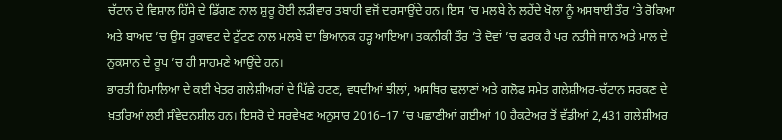ਚੱਟਾਨ ਦੇ ਵਿਸ਼ਾਲ ਹਿੱਸੇ ਦੇ ਡਿੱਗਣ ਨਾਲ ਸ਼ੁਰੂ ਹੋਈ ਲੜੀਵਾਰ ਤਬਾਹੀ ਵਜੋਂ ਦਰਸਾਉਂਦੇ ਹਨ। ਇਸ ’ਚ ਮਲਬੇ ਨੇ ਲਹੇਂਦੇ ਖੋਲਾ ਨੂੰ ਅਸਥਾਈ ਤੌਰ ’ਤੇ ਰੋਕਿਆ ਅਤੇ ਬਾਅਦ ’ਚ ਉਸ ਰੁਕਾਵਟ ਦੇ ਟੁੱਟਣ ਨਾਲ ਮਲਬੇ ਦਾ ਭਿਆਨਕ ਹੜ੍ਹ ਆਇਆ। ਤਕਨੀਕੀ ਤੌਰ ’ਤੇ ਦੋਵਾਂ ’ਚ ਫਰਕ ਹੈ ਪਰ ਨਤੀਜੇ ਜਾਨ ਅਤੇ ਮਾਲ ਦੇ ਨੁਕਸਾਨ ਦੇ ਰੂਪ ’ਚ ਹੀ ਸਾਹਮਣੇ ਆਉਂਦੇ ਹਨ।
ਭਾਰਤੀ ਹਿਮਾਲਿਆ ਦੇ ਕਈ ਖੇਤਰ ਗਲੇਸ਼ੀਅਰਾਂ ਦੇ ਪਿੱਛੇ ਹਟਣ, ਵਧਦੀਆਂ ਝੀਲਾਂ, ਅਸਥਿਰ ਢਲਾਣਾਂ ਅਤੇ ਗਲੋਫ ਸਮੇਤ ਗਲੇਸ਼ੀਅਰ-ਚੱਟਾਨ ਸਰਕਣ ਦੇ ਖ਼ਤਰਿਆਂ ਲਈ ਸੰਵੇਦਨਸ਼ੀਲ ਹਨ। ਇਸਰੋ ਦੇ ਸਰਵੇਖਣ ਅਨੁਸਾਰ 2016–17 ’ਚ ਪਛਾਣੀਆਂ ਗਈਆਂ 10 ਹੈਕਟੇਅਰ ਤੋਂ ਵੱਡੀਆਂ 2,431 ਗਲੇਸ਼ੀਅਰ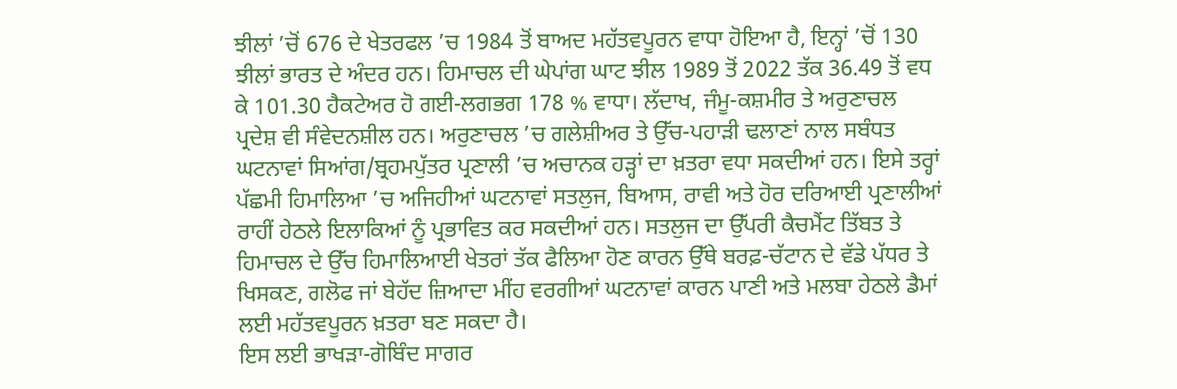ਝੀਲਾਂ ’ਚੋਂ 676 ਦੇ ਖੇਤਰਫਲ ’ਚ 1984 ਤੋਂ ਬਾਅਦ ਮਹੱਤਵਪੂਰਨ ਵਾਧਾ ਹੋਇਆ ਹੈ, ਇਨ੍ਹਾਂ ’ਚੋਂ 130 ਝੀਲਾਂ ਭਾਰਤ ਦੇ ਅੰਦਰ ਹਨ। ਹਿਮਾਚਲ ਦੀ ਘੇਪਾਂਗ ਘਾਟ ਝੀਲ 1989 ਤੋਂ 2022 ਤੱਕ 36.49 ਤੋਂ ਵਧ ਕੇ 101.30 ਹੈਕਟੇਅਰ ਹੋ ਗਈ-ਲਗਭਗ 178 % ਵਾਧਾ। ਲੱਦਾਖ, ਜੰਮੂ-ਕਸ਼ਮੀਰ ਤੇ ਅਰੁਣਾਚਲ ਪ੍ਰਦੇਸ਼ ਵੀ ਸੰਵੇਦਨਸ਼ੀਲ ਹਨ। ਅਰੁਣਾਚਲ ’ਚ ਗਲੇਸ਼ੀਅਰ ਤੇ ਉੱਚ-ਪਹਾੜੀ ਢਲਾਣਾਂ ਨਾਲ ਸਬੰਧਤ ਘਟਨਾਵਾਂ ਸਿਆਂਗ/ਬ੍ਰਹਮਪੁੱਤਰ ਪ੍ਰਣਾਲੀ ’ਚ ਅਚਾਨਕ ਹੜ੍ਹਾਂ ਦਾ ਖ਼ਤਰਾ ਵਧਾ ਸਕਦੀਆਂ ਹਨ। ਇਸੇ ਤਰ੍ਹਾਂ ਪੱਛਮੀ ਹਿਮਾਲਿਆ ’ਚ ਅਜਿਹੀਆਂ ਘਟਨਾਵਾਂ ਸਤਲੁਜ, ਬਿਆਸ, ਰਾਵੀ ਅਤੇ ਹੋਰ ਦਰਿਆਈ ਪ੍ਰਣਾਲੀਆਂ ਰਾਹੀਂ ਹੇਠਲੇ ਇਲਾਕਿਆਂ ਨੂੰ ਪ੍ਰਭਾਵਿਤ ਕਰ ਸਕਦੀਆਂ ਹਨ। ਸਤਲੁਜ ਦਾ ਉੱਪਰੀ ਕੈਚਮੈਂਟ ਤਿੱਬਤ ਤੇ ਹਿਮਾਚਲ ਦੇ ਉੱਚ ਹਿਮਾਲਿਆਈ ਖੇਤਰਾਂ ਤੱਕ ਫੈਲਿਆ ਹੋਣ ਕਾਰਨ ਉੱਥੇ ਬਰਫ਼-ਚੱਟਾਨ ਦੇ ਵੱਡੇ ਪੱਧਰ ਤੇ ਖਿਸਕਣ, ਗਲੋਫ ਜਾਂ ਬੇਹੱਦ ਜ਼ਿਆਦਾ ਮੀਂਹ ਵਰਗੀਆਂ ਘਟਨਾਵਾਂ ਕਾਰਨ ਪਾਣੀ ਅਤੇ ਮਲਬਾ ਹੇਠਲੇ ਡੈਮਾਂ ਲਈ ਮਹੱਤਵਪੂਰਨ ਖ਼ਤਰਾ ਬਣ ਸਕਦਾ ਹੈ।
ਇਸ ਲਈ ਭਾਖੜਾ-ਗੋਬਿੰਦ ਸਾਗਰ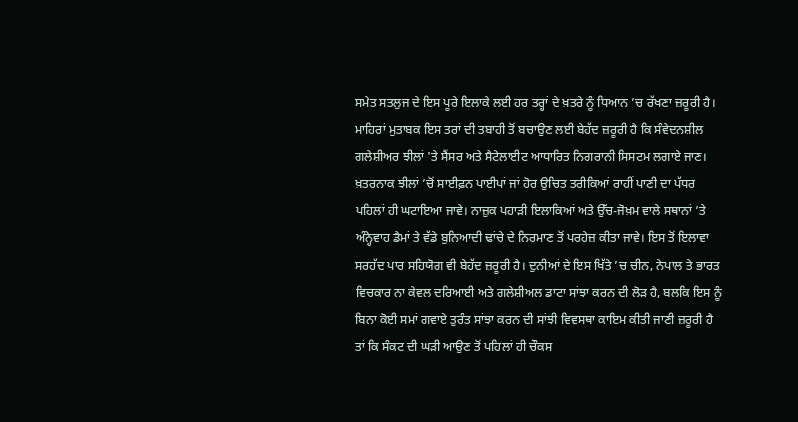ਸਮੇਤ ਸਤਲੁਜ ਦੇ ਇਸ ਪੂਰੇ ਇਲਾਕੇ ਲਈ ਹਰ ਤਰ੍ਹਾਂ ਦੇ ਖ਼ਤਰੇ ਨੂੰ ਧਿਆਨ ’ਚ ਰੱਖਣਾ ਜ਼ਰੂਰੀ ਹੈ। ਮਾਹਿਰਾਂ ਮੁਤਾਬਕ ਇਸ ਤਰਾਂ ਦੀ ਤਬਾਹੀ ਤੋਂ ਬਚਾਉਣ ਲਈ ਬੇਹੱਦ ਜ਼ਰੂਰੀ ਹੈ ਕਿ ਸੰਵੇਦਨਸ਼ੀਲ ਗਲੇਸ਼ੀਅਰ ਝੀਲਾਂ 'ਤੇ ਸੈਂਸਰ ਅਤੇ ਸੈਟੇਲਾਈਟ ਆਧਾਰਿਤ ਨਿਗਰਾਨੀ ਸਿਸਟਮ ਲਗਾਏ ਜਾਣ। ਖ਼ਤਰਨਾਕ ਝੀਲਾਂ ’ਚੋਂ ਸਾਈਫ਼ਨ ਪਾਈਪਾਂ ਜਾਂ ਹੋਰ ਉਚਿਤ ਤਰੀਕਿਆਂ ਰਾਹੀਂ ਪਾਣੀ ਦਾ ਪੱਧਰ ਪਹਿਲਾਂ ਹੀ ਘਟਾਇਆ ਜਾਵੇ। ਨਾਜ਼ੁਕ ਪਹਾੜੀ ਇਲਾਕਿਆਂ ਅਤੇ ਉੱਚ-ਜੋਖ਼ਮ ਵਾਲੇ ਸਥਾਨਾਂ ’ਤੇ ਅੰਨ੍ਹੇਵਾਹ ਡੈਮਾਂ ਤੇ ਵੱਡੇ ਬੁਨਿਆਦੀ ਢਾਂਚੇ ਦੇ ਨਿਰਮਾਣ ਤੋਂ ਪਰਹੇਜ਼ ਕੀਤਾ ਜਾਵੇ। ਇਸ ਤੋਂ ਇਲਾਵਾ ਸਰਹੱਦ ਪਾਰ ਸਹਿਯੋਗ ਵੀ ਬੇਹੱਦ ਜ਼ਰੂਰੀ ਹੈ। ਦੁਨੀਆਂ ਦੇ ਇਸ ਖਿੱਤੇ ’ਚ ਚੀਨ, ਨੇਪਾਲ ਤੇ ਭਾਰਤ ਵਿਚਕਾਰ ਨਾ ਕੇਵਲ ਦਰਿਆਈ ਅਤੇ ਗਲੇਸ਼ੀਅਲ ਡਾਟਾ ਸਾਂਝਾ ਕਰਨ ਦੀ ਲੋੜ ਹੈ, ਬਲਕਿ ਇਸ ਨੂੰ ਬਿਨਾ ਕੋਈ ਸਮਾਂ ਗਵਾਏ ਤੁਰੰਤ ਸਾਂਝਾ ਕਰਨ ਦੀ ਸਾਂਝੀ ਵਿਵਸਥਾ ਕਾਇਮ ਕੀਤੀ ਜਾਣੀ ਜ਼ਰੂਰੀ ਹੈ ਤਾਂ ਕਿ ਸੰਕਟ ਦੀ ਘੜੀ ਆਉਣ ਤੋਂ ਪਹਿਲਾਂ ਹੀ ਚੌਕਸ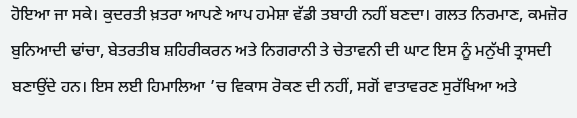ਹੋਇਆ ਜਾ ਸਕੇ। ਕੁਦਰਤੀ ਖ਼ਤਰਾ ਆਪਣੇ ਆਪ ਹਮੇਸ਼ਾ ਵੱਡੀ ਤਬਾਹੀ ਨਹੀਂ ਬਣਦਾ। ਗਲਤ ਨਿਰਮਾਣ, ਕਮਜ਼ੋਰ ਬੁਨਿਆਦੀ ਢਾਂਚਾ, ਬੇਤਰਤੀਬ ਸ਼ਹਿਰੀਕਰਨ ਅਤੇ ਨਿਗਰਾਨੀ ਤੇ ਚੇਤਾਵਨੀ ਦੀ ਘਾਟ ਇਸ ਨੂੰ ਮਨੁੱਖੀ ਤ੍ਰਾਸਦੀ ਬਣਾਉਂਦੇ ਹਨ। ਇਸ ਲਈ ਹਿਮਾਲਿਆ ’ਚ ਵਿਕਾਸ ਰੋਕਣ ਦੀ ਨਹੀਂ, ਸਗੋਂ ਵਾਤਾਵਰਣ ਸੁਰੱਖਿਆ ਅਤੇ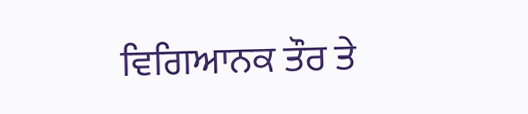ਵਿਗਿਆਨਕ ਤੌਰ ਤੇ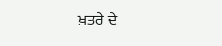ਖ਼ਤਰੇ ਦੇ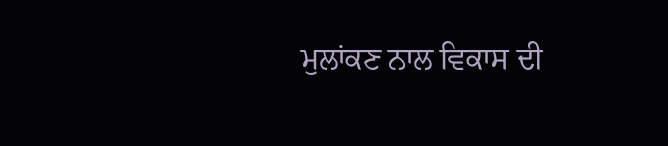ਮੁਲਾਂਕਣ ਨਾਲ ਵਿਕਾਸ ਦੀ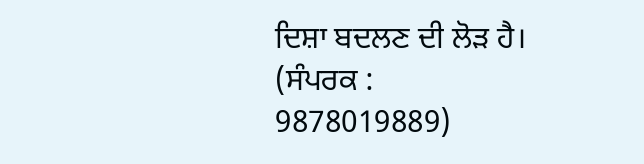ਦਿਸ਼ਾ ਬਦਲਣ ਦੀ ਲੋੜ ਹੈ।
(ਸੰਪਰਕ : 9878019889)